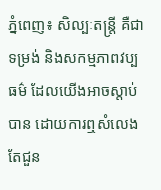ភ្នំពេញ៖ សិល្បៈតន្ត្រី គឺជាទម្រង់ និងសកម្មភាពវប្បធម៌ ដែលយើងអាចស្តាប់បាន ដោយការឮសំលេង តែជួន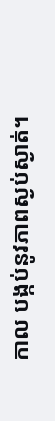កាល បង្កប់នូវភាពស្ងប់ស្ងាត់។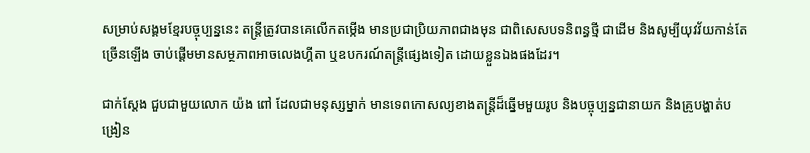សម្រាប់សង្គមខ្មែរបច្ចុប្បន្ននេះ តន្ត្រីត្រូវបានគេលើកតម្កើង មានប្រជាប្រិយភាពជាងមុន ជាពិសេសបទនិពន្ធថ្មី ជាដើម និងសូម្បីយុវវ័យកាន់តែច្រើនឡើង ចាប់ផ្តើមមានសម្ថភាពអាចលេងហ្គីតា ឬឧបករណ៍តន្ត្រីផ្សេងទៀត ដោយខ្លួនឯងផងដែរ។

ជាក់ស្តែង ជួបជាមួយលោក យ៉ង ពៅ ដែលជាមនុស្សម្នាក់ មានទេពកោសល្យខាងតន្ត្រីដ៏ឆ្នើមមួយរូប និងបច្ចុប្បន្នជានាយក និងគ្រូបង្ហាត់បង្រៀន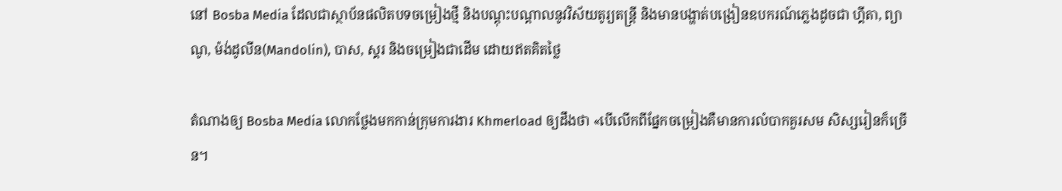នៅ Bosba Media ដែលជាស្ថាប័នផលិតបទចម្រៀងថ្មី និងបណ្តុះបណ្តាលនូវវិស័យតូរ្យតន្ត្រី និងមានបង្ហាត់បង្រៀនឧបករណ៍ភ្លេងដូចជា ហ្គីតា, ព្យាណូ, ម៉ង់ដូលីន(Mandolin), បាស, ស្គរ និងចម្រៀងជាដើម ដោយឥតគិតថ្លៃ

តំណាងឲ្យ Bosba Media លោកថ្លែងមកកាន់ក្រុមការងារ Khmerload ឲ្យដឹងថា «បើលើកពីផ្នែកចម្រៀងគឺមានការលំបាកគួរសម សិស្សរៀនក៏ច្រើន។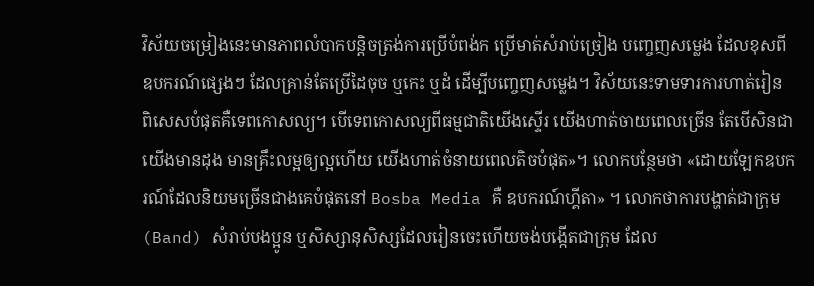វិស័យចម្រៀងនេះមានភាពលំបាកបន្តិចត្រង់ការប្រើបំពង់ក ប្រើមាត់សំរាប់ច្រៀង បញ្ចេញសម្លេង ដែលខុសពីឧបករណ៍ផ្សេងៗ ដែលគ្រាន់តែប្រើដៃចុច ឬកេះ ឬដំ ដើម្បីបញ្ចេញសម្លេង។ វិស័យនេះទាមទារការហាត់រៀន ពិសេសបំផុតគឺទេពកោសល្យ។ បើទេពកោសល្យពីធម្មជាតិយើងស្ទើរ យើងហាត់ចាយពេលច្រើន តែបើសិនជាយើងមានដុង មានគ្រឹះលម្អឲ្យល្អហើយ យើងហាត់ចំនាយពេលតិចបំផុត»។ លោកបន្ថែមថា «ដោយឡែកឧបករណ៍ដែលនិយមច្រើនជាងគេបំផុតនៅ Bosba Media គឺ ឧបករណ៍ហ្គីតា» ។ លោកថាការបង្ហាត់ជាក្រុម (Band) សំរាប់បងប្អូន ឬសិស្សានុសិស្សដែលរៀនចេះហើយចង់បង្កើតជាក្រុម ដែល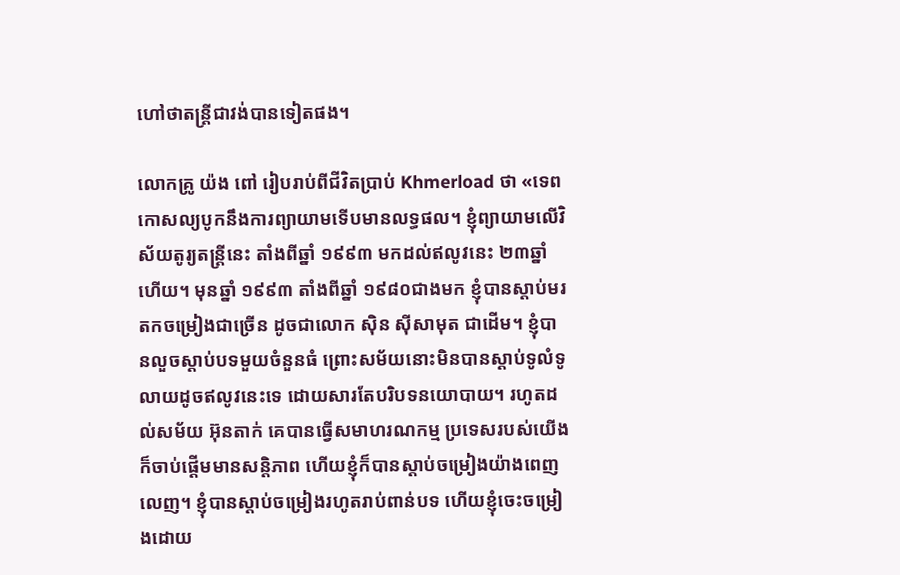ហៅថាតន្ត្រីជាវង់បានទៀតផង។

លោកគ្រូ យ៉ង ពៅ រៀបរាប់ពីជីវិតប្រាប់ Khmerload ថា «ទេពកោសល្យបូកនឹងការព្យាយាមទើបមានលទ្ធផល។ ខ្ញុំព្យាយាមលើវិស័យតូរ្យតន្ត្រីនេះ តាំងពីឆ្នាំ ១៩៩៣ មកដល់ឥលូវនេះ ២៣ឆ្នាំហើយ។ មុនឆ្នាំ ១៩៩៣ តាំងពីឆ្នាំ ១៩៨០ជាងមក ខ្ញុំបានស្តាប់មរតកចម្រៀងជាច្រើន ដូចជាលោក ស៊ិន ស៊ីសាមុត ជាដើម។ ខ្ញុំបានលួចស្តាប់បទមួយចំនួនធំ ព្រោះសម័យនោះមិនបានស្តាប់ទូលំទូលាយដូចឥលូវនេះទេ ដោយសារតែបរិបទនយោបាយ។ រហូតដល់សម័យ អ៊ុនតាក់ គេបានធ្វើសមាហរណកម្ម ប្រទេសរបស់យើងក៏ចាប់ផ្តើមមានសន្តិភាព ហើយខ្ញុំក៏បានស្តាប់ចម្រៀងយ៉ាងពេញលេញ។ ខ្ញុំបានស្តាប់ចម្រៀងរហូតរាប់ពាន់បទ ហើយខ្ញុំចេះចម្រៀងដោយ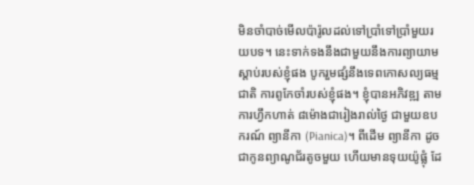មិនចាំបាច់មើលប៉ារ៉ូលដល់ទៅប្រាំទៅប្រាំមួយរយបទ។ នេះទាក់ទងនឹងជាមួយនឹងការព្យាយាមស្តាប់របស់ខ្ញុំផង បូករួមផ្សំនឹងទេពកោសល្យធម្មជាតិ ការពូកែចាំរបស់ខ្ញុំផង។ ខ្ញុំបានអភិវឌ្ឍ តាមការហ្វឹកហាត់ ៨ម៉ោងជារៀងរាល់ថ្ងៃ ជាមួយឧបករណ៍ ព្យានីកា (Pianica)។ ពីដើម ព្យានីកា ដូចជាកូនព្យាណូជ័រតូចមួយ ហើយមានទុយយ៉ូផ្លុំ ដែ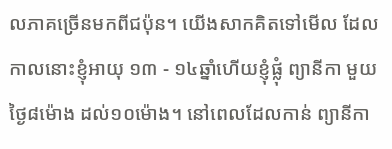លភាគច្រើនមកពីជប៉ុន។ យើងសាកគិតទៅមើល ដែលកាលនោះខ្ញុំអាយុ ១៣ - ១៤ឆ្នាំហើយខ្ញុំផ្លុំ ព្យានីកា មួយថ្ងៃ៨ម៉ោង ដល់១០ម៉ោង។ នៅពេលដែលកាន់ ព្យានីកា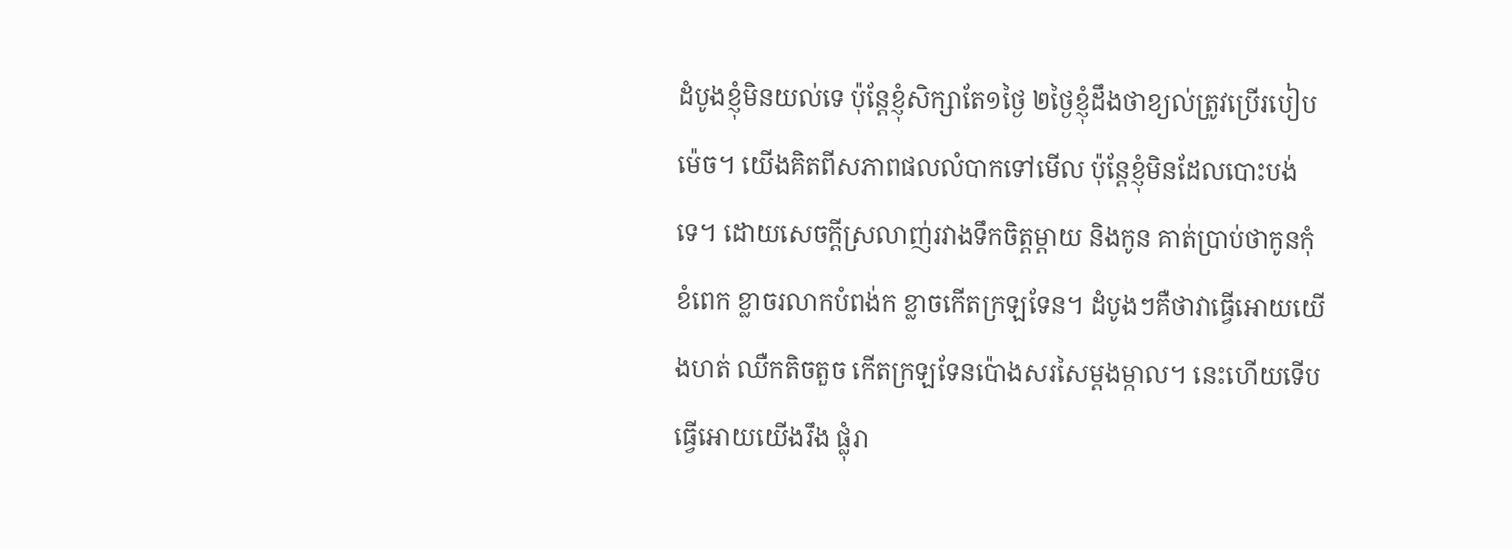ដំបូងខ្ញុំមិនយល់ទេ ប៉ុន្តែខ្ញុំសិក្សាតែ១ថ្ងៃ ២ថ្ងៃខ្ញុំដឹងថាខ្យល់ត្រូវប្រើរបៀបម៉េច។ យើងគិតពីសភាពផលលំបាកទៅមើល ប៉ុន្តែខ្ញុំមិនដែលបោះបង់ទេ។ ដោយសេចក្តីស្រលាញ់រវាងទឹកចិត្តម្តាយ និងកូន គាត់ប្រាប់ថាកូនកុំខំពេក ខ្លាចរលាកបំពង់ក ខ្លាចកើតក្រឡទែន។ ដំបូងៗគឺថាវាធ្វើអោយយើងហត់ ឈឺកតិចតួច កើតក្រឡទែនប៉ោងសរសៃម្តងម្កាល។ នេះហើយទើបធ្វើអោយយើងរឹង ផ្លុំរា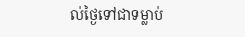ល់ថ្ងៃទៅជាទម្លាប់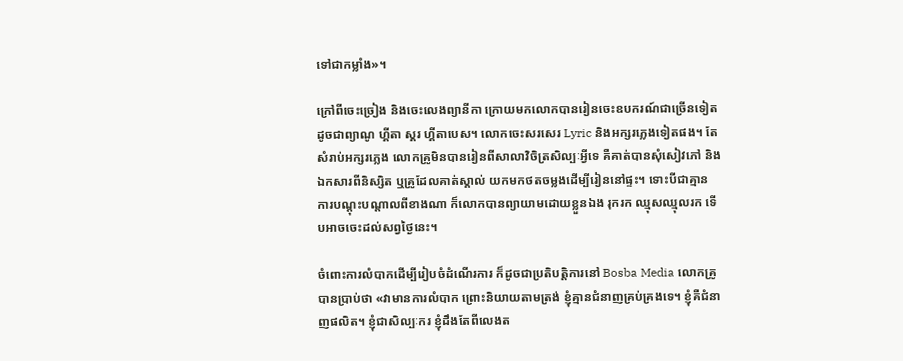ទៅជាកម្លាំង»។

ក្រៅពីចេះច្រៀង និងចេះលេងព្យានីកា ក្រោយមកលោកបានរៀនចេះឧបករណ៍ជាច្រើនទៀត ដូចជាព្យាណូ ហ្គីតា ស្គរ ហ្គីតាបេស។ លោកចេះសរសេរ Lyric និងអក្សរភ្លេងទៀតផង។ តែសំរាប់អក្សរភ្លេង លោកគ្រូមិនបានរៀនពីសាលាវិចិត្រសិល្បៈអ្វីទេ គឺគាត់បានសុំសៀវភៅ និងឯកសារពីនិស្សិត ឬគ្រូដែលគាត់ស្គាល់ យកមកថតចម្លងដើម្បីរៀននៅផ្ទះ។ ទោះបីជាគ្មាន ការបណ្តុះបណ្តាលពីខាងណា ក៏លោកបានព្យាយាមដោយខ្លួនឯង រុករក ឈ្មុសឈ្មុលរក ទើបអាចចេះដល់សព្វថ្ងៃនេះ។

ចំពោះការលំបាកដើម្បីរៀបចំដំណើរការ ក៏ដូចជាប្រតិបត្តិការនៅ Bosba Media លោកគ្រូបានប្រាប់ថា «វាមានការលំបាក ព្រោះនិយាយតាមត្រង់ ខ្ញុំគ្មានជំនាញគ្រប់គ្រងទេ។ ខ្ញុំគឺជំនាញផលិត។ ខ្ញុំជាសិល្បៈករ ខ្ញុំដឹងតែពីលេងត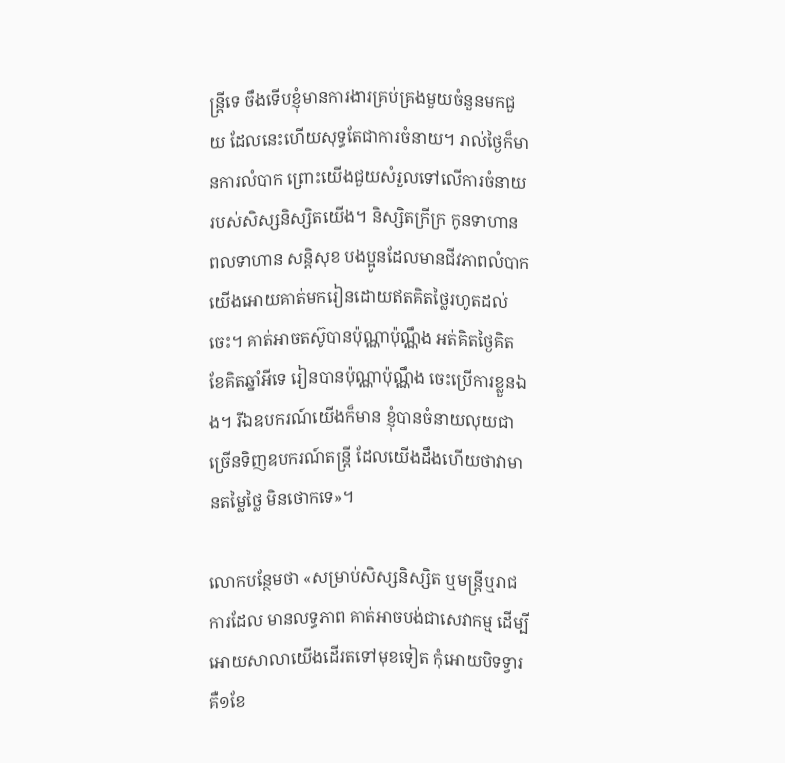ន្ត្រីទេ ចឹងទើបខ្ញុំមានការងារគ្រប់គ្រងមួយចំនួនមកជួយ ដែលនេះហើយសុទ្ធតែជាការចំនាយ។ រាល់ថ្ងៃក៏មានការលំបាក ព្រោះយើងជួយសំរួលទៅលើការចំនាយរបស់សិស្សនិស្សិតយើង។ និស្សិតក្រីក្រ កូនទាហាន ពលទាហាន សន្តិសុខ បងប្អូនដែលមានជីវភាពលំបាក យើងអោយគាត់មករៀនដោយឥតគិតថ្លៃរហូតដល់ចេះ។ គាត់អាចតស៊ូបានប៉ុណ្ណាប៉ុណ្ណឹង អត់គិតថ្ងៃគិតខែគិតឆ្នាំអីទេ រៀនបានប៉ុណ្ណាប៉ុណ្ណឹង ចេះប្រើការខ្លួនឯង។ រីឯឧបករណ៍យើងក៏មាន ខ្ញុំបានចំនាយលុយជាច្រើនទិញឧបករណ៍តន្ត្រី ដែលយើងដឹងហើយថាវាមានតម្លៃថ្លៃ មិនថោកទេ»។

លោកបន្ថែមថា «សម្រាប់សិស្សនិស្សិត ឬមន្ត្រីឬរាជការដែល មានលទ្ធភាព គាត់អាចបង់ជាសេវាកម្ម ដើម្បីអោយសាលាយើងដើរតទៅមុខទៀត កុំអោយបិទទ្វារ គឺ១ខែ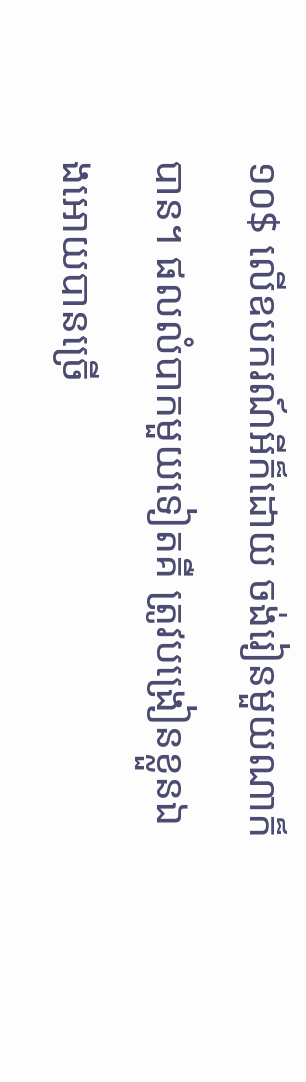១០$ លើឧបករណ៍អីក៏ដោយ ចង់រៀនមួយណាក៏បាន។ ផលលំបាកមួយទៀតគឺ ត្រូវបង្រៀនខ្លួនឯងអោយបានច្រើ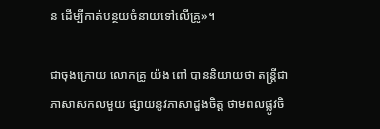ន ដើម្បីកាត់បន្ថយចំនាយទៅលើគ្រូ»។

ជាចុងក្រោយ លោកគ្រូ យ៉ង ពៅ បាននិយាយថា តន្ត្រីជាភាសាសកលមួយ ផ្សាយនូវភាសាដួងចិត្ត ថាមពលផ្លូវចិ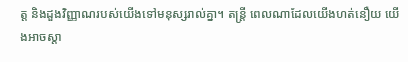ត្ត និងដួងវិញ្ញាណរបស់យើងទៅមនុស្សរាល់គ្នា។ តន្ត្រី ពេលណាដែលយើងហត់នឿយ យើងអាចស្តា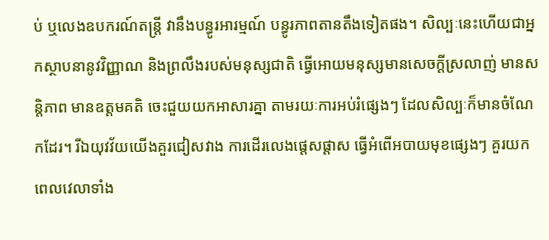ប់ ឬលេងឧបករណ៍តន្ត្រី វានឹងបន្ធូរអារម្មណ៍ បន្ធូរភាពតានតឹងទៀតផង។ សិល្បៈនេះហើយជាអ្នកស្ថាបនានូវវិញ្ញាណ និងព្រលឹងរបស់មនុស្សជាតិ ធ្វើអោយមនុស្សមានសេចក្តីស្រលាញ់ មានសន្តិភាព មានឧត្តមគតិ ចេះជួយយកអាសារគ្នា តាមរយៈការអប់រំផ្សេងៗ ដែលសិល្បៈក៏មានចំណែកដែរ។ រីឯយុវវ័យយើងគួរជៀសវាង ការដើរលេងផ្តេសផ្តាស ធ្វើអំពើអបាយមុខផ្សេងៗ គួរយកពេលវេលាទាំង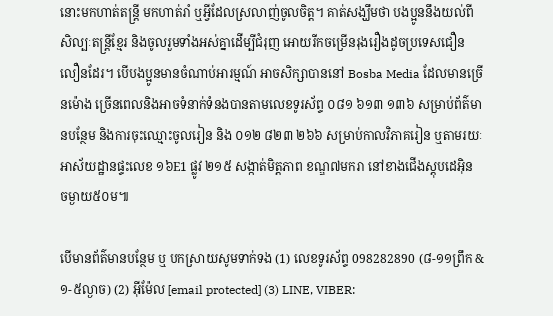នោះមកហាត់តន្ត្រី មកហាត់រាំ ឬអ្វីដែលស្រលាញ់ចូលចិត្ត។ គាត់សង្ឃឹមថា បងប្អូននឹងយល់ពីសិល្បៈតន្ត្រីខ្មែរ និងចូលរួមទាំងអស់គ្នាដើម្បីជំរុញ អោយរីកចម្រើនរុងរឿងដូចប្រទេសជឿនលឿនដែរ។ បើបងប្អូនមានចំណាប់អារម្មណ៍ អាចសិក្សាបាននៅ Bosba Media ដែលមានច្រើនម៉ោង ច្រើនពេលនិងអាចទំនាក់ទំនងបានតាមលេខទូរស័ព្ទ ០៨១ ៦១៣ ១៣៦ សម្រាប់ព័ត៌មានបន្ថែម និងការចុះឈ្មោះចូលរៀន និង ០១២ ៨២៣ ២៦៦ សម្រាប់កាលវិភាគរៀន ឬតាមរយៈអាស័យដ្ឋានផ្ទះលេខ ១៦E1 ផ្លូវ ២១៥ សង្កាត់មិត្តភាព ខណ្ឌ៧មករា នៅខាងជើងស្តុបដេអ៊ិន ចម្ងាយ៥០ម៕

បើមានព័ត៌មានបន្ថែម ឬ បកស្រាយសូមទាក់ទង (1) លេខទូរស័ព្ទ 098282890 (៨-១១ព្រឹក & ១-៥ល្ងាច) (2) អ៊ីម៉ែល [email protected] (3) LINE, VIBER: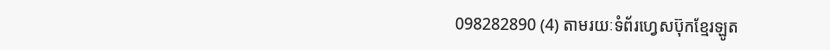098282890 (4) តាមរយៈទំព័រហ្វេសប៊ុកខ្មែរឡូត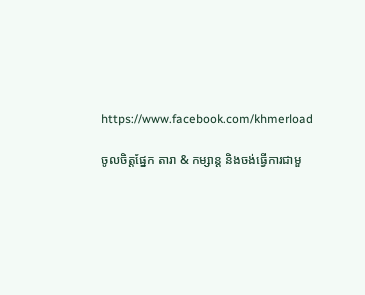https://www.facebook.com/khmerload

ចូលចិត្តផ្នែក តារា & កម្សាន្ដ និងចង់ធ្វើការជាមួ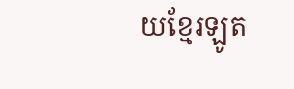យខ្មែរឡូត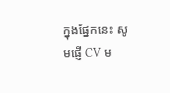ក្នុងផ្នែកនេះ សូមផ្ញើ CV ម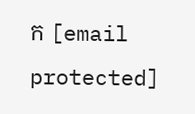ក [email protected]